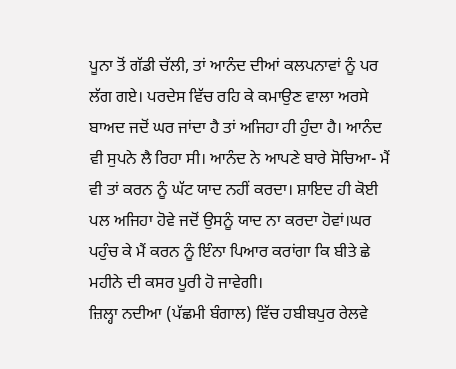ਪੂਨਾ ਤੋਂ ਗੱਡੀ ਚੱਲੀ, ਤਾਂ ਆਨੰਦ ਦੀਆਂ ਕਲਪਨਾਵਾਂ ਨੂੰ ਪਰ ਲੱਗ ਗਏ। ਪਰਦੇਸ ਵਿੱਚ ਰਹਿ ਕੇ ਕਮਾਉਣ ਵਾਲਾ ਅਰਸੇ ਬਾਅਦ ਜਦੋਂ ਘਰ ਜਾਂਦਾ ਹੈ ਤਾਂ ਅਜਿਹਾ ਹੀ ਹੁੰਦਾ ਹੈ। ਆਨੰਦ ਵੀ ਸੁਪਨੇ ਲੈ ਰਿਹਾ ਸੀ। ਆਨੰਦ ਨੇ ਆਪਣੇ ਬਾਰੇ ਸੋਚਿਆ- ਮੈਂ ਵੀ ਤਾਂ ਕਰਨ ਨੂੰ ਘੱਟ ਯਾਦ ਨਹੀਂ ਕਰਦਾ। ਸ਼ਾਇਦ ਹੀ ਕੋਈ ਪਲ ਅਜਿਹਾ ਹੋਵੇ ਜਦੋਂ ਉਸਨੂੰ ਯਾਦ ਨਾ ਕਰਦਾ ਹੋਵਾਂ।ਘਰ ਪਹੁੰਚ ਕੇ ਮੈਂ ਕਰਨ ਨੂੰ ਇੰਨਾ ਪਿਆਰ ਕਰਾਂਗਾ ਕਿ ਬੀਤੇ ਛੇ ਮਹੀਨੇ ਦੀ ਕਸਰ ਪੂਰੀ ਹੋ ਜਾਵੇਗੀ।
ਜ਼ਿਲ੍ਹਾ ਨਦੀਆ (ਪੱਛਮੀ ਬੰਗਾਲ) ਵਿੱਚ ਹਬੀਬਪੁਰ ਰੇਲਵੇ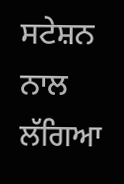ਸਟੇਸ਼ਨ ਨਾਲ ਲੱਗਿਆ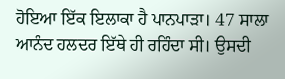ਹੋਇਆ ਇੱਕ ਇਲਾਕਾ ਹੈ ਪਾਨਪਾੜਾ। 47 ਸਾਲਾ ਆਨੰਦ ਹਲਦਰ ਇੱਥੇ ਹੀ ਰਹਿੰਦਾ ਸੀ। ਉਸਦੀ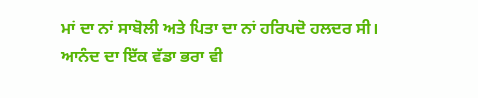ਮਾਂ ਦਾ ਨਾਂ ਸਾਬੋਲੀ ਅਤੇ ਪਿਤਾ ਦਾ ਨਾਂ ਹਰਿਪਦੋ ਹਲਦਰ ਸੀ। ਆਨੰਦ ਦਾ ਇੱਕ ਵੱਡਾ ਭਰਾ ਵੀ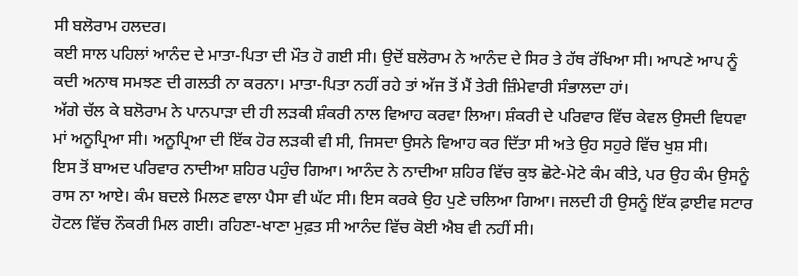ਸੀ ਬਲੋਰਾਮ ਹਲਦਰ।
ਕਈ ਸਾਲ ਪਹਿਲਾਂ ਆਨੰਦ ਦੇ ਮਾਤਾ-ਪਿਤਾ ਦੀ ਮੌਤ ਹੋ ਗਈ ਸੀ। ਉਦੋਂ ਬਲੋਰਾਮ ਨੇ ਆਨੰਦ ਦੇ ਸਿਰ ਤੇ ਹੱਥ ਰੱਖਿਆ ਸੀ। ਆਪਣੇ ਆਪ ਨੂੰ ਕਦੀ ਅਨਾਥ ਸਮਝਣ ਦੀ ਗਲਤੀ ਨਾ ਕਰਨਾ। ਮਾਤਾ-ਪਿਤਾ ਨਹੀਂ ਰਹੇ ਤਾਂ ਅੱਜ ਤੋਂ ਮੈਂ ਤੇਰੀ ਜ਼ਿੰਮੇਵਾਰੀ ਸੰਭਾਲਦਾ ਹਾਂ।
ਅੱਗੇ ਚੱਲ ਕੇ ਬਲੋਰਾਮ ਨੇ ਪਾਨਪਾੜਾ ਦੀ ਹੀ ਲੜਕੀ ਸ਼ੰਕਰੀ ਨਾਲ ਵਿਆਹ ਕਰਵਾ ਲਿਆ। ਸ਼ੰਕਰੀ ਦੇ ਪਰਿਵਾਰ ਵਿੱਚ ਕੇਵਲ ਉਸਦੀ ਵਿਧਵਾ ਮਾਂ ਅਨੂਪ੍ਰਿਆ ਸੀ। ਅਨੂਪ੍ਰਿਆ ਦੀ ਇੱਕ ਹੋਰ ਲੜਕੀ ਵੀ ਸੀ, ਜਿਸਦਾ ਉਸਨੇ ਵਿਆਹ ਕਰ ਦਿੱਤਾ ਸੀ ਅਤੇ ਉਹ ਸਹੁਰੇ ਵਿੱਚ ਖੁਸ਼ ਸੀ।
ਇਸ ਤੋਂ ਬਾਅਦ ਪਰਿਵਾਰ ਨਾਦੀਆ ਸ਼ਹਿਰ ਪਹੁੰਚ ਗਿਆ। ਆਨੰਦ ਨੇ ਨਾਦੀਆ ਸ਼ਹਿਰ ਵਿੱਚ ਕੁਝ ਛੋਟੇ-ਮੋਟੇ ਕੰਮ ਕੀਤੇ, ਪਰ ਉਹ ਕੰਮ ਉਸਨੂੰ ਰਾਸ ਨਾ ਆਏ। ਕੰਮ ਬਦਲੇ ਮਿਲਣ ਵਾਲਾ ਪੈਸਾ ਵੀ ਘੱਟ ਸੀ। ਇਸ ਕਰਕੇ ਉਹ ਪੁਣੇ ਚਲਿਆ ਗਿਆ। ਜਲਦੀ ਹੀ ਉਸਨੂੰ ਇੱਕ ਫ਼ਾਈਵ ਸਟਾਰ ਹੋਟਲ ਵਿੱਚ ਨੌਕਰੀ ਮਿਲ ਗਈ। ਰਹਿਣਾ-ਖਾਣਾ ਮੁਫ਼ਤ ਸੀ ਆਨੰਦ ਵਿੱਚ ਕੋਈ ਐਬ ਵੀ ਨਹੀਂ ਸੀ।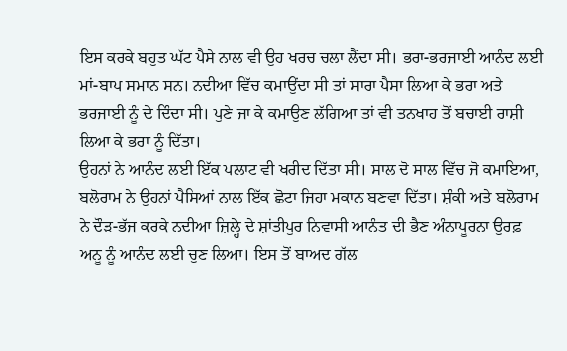ਇਸ ਕਰਕੇ ਬਹੁਤ ਘੱਟ ਪੈਸੇ ਨਾਲ ਵੀ ਉਹ ਖਰਚ ਚਲਾ ਲੈਂਦਾ ਸੀ। ਭਰਾ-ਭਰਜਾਈ ਆਨੰਦ ਲਈ ਮਾਂ-ਬਾਪ ਸਮਾਨ ਸਨ। ਨਦੀਆ ਵਿੱਚ ਕਮਾਉਂਦਾ ਸੀ ਤਾਂ ਸਾਰਾ ਪੈਸਾ ਲਿਆ ਕੇ ਭਰਾ ਅਤੇ ਭਰਜਾਈ ਨੂੰ ਦੇ ਦਿੰਦਾ ਸੀ। ਪੁਣੇ ਜਾ ਕੇ ਕਮਾਉਣ ਲੱਗਿਆ ਤਾਂ ਵੀ ਤਨਖਾਹ ਤੋਂ ਬਚਾਈ ਰਾਸ਼ੀ ਲਿਆ ਕੇ ਭਰਾ ਨੂੰ ਦਿੱਤਾ।
ਉਹਨਾਂ ਨੇ ਆਨੰਦ ਲਈ ਇੱਕ ਪਲਾਟ ਵੀ ਖਰੀਦ ਦਿੱਤਾ ਸੀ। ਸਾਲ ਦੋ ਸਾਲ ਵਿੱਚ ਜੋ ਕਮਾਇਆ, ਬਲੋਰਾਮ ਨੇ ਉਹਨਾਂ ਪੈਸਿਆਂ ਨਾਲ ਇੱਕ ਛੋਟਾ ਜਿਹਾ ਮਕਾਨ ਬਣਵਾ ਦਿੱਤਾ। ਸ਼ੰਕੀ ਅਤੇ ਬਲੋਰਾਮ ਨੇ ਦੌੜ-ਭੱਜ ਕਰਕੇ ਨਦੀਆ ਜ਼ਿਲ੍ਹੇ ਦੇ ਸ਼ਾਂਤੀਪੁਰ ਨਿਵਾਸੀ ਆਨੰਤ ਦੀ ਭੈਣ ਅੰਨਾਪੂਰਨਾ ਉਰਫ਼ ਅਨੂ ਨੂੰ ਆਨੰਦ ਲਈ ਚੁਣ ਲਿਆ। ਇਸ ਤੋਂ ਬਾਅਦ ਗੱਲ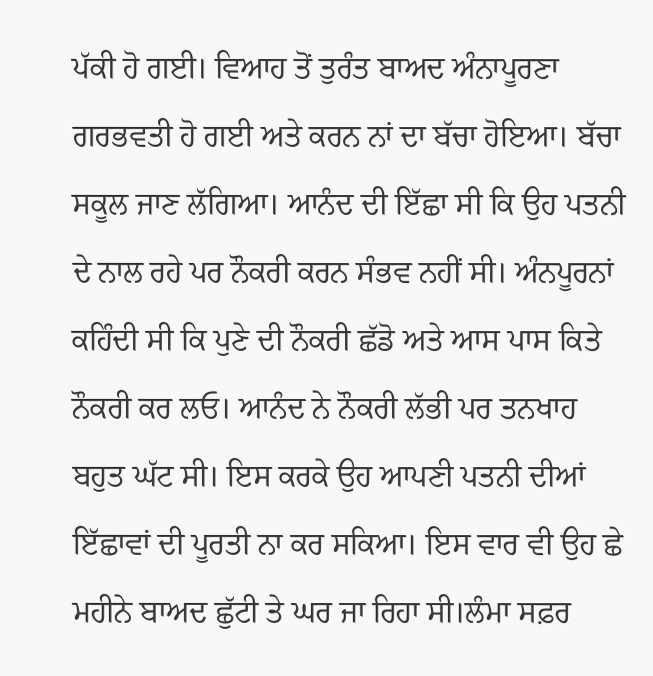ਪੱਕੀ ਹੋ ਗਈ। ਵਿਆਹ ਤੋਂ ਤੁਰੰਤ ਬਾਅਦ ਅੰਨਾਪੂਰਣਾ ਗਰਭਵਤੀ ਹੋ ਗਈ ਅਤੇ ਕਰਨ ਨਾਂ ਦਾ ਬੱਚਾ ਹੋਇਆ। ਬੱਚਾ ਸਕੂਲ ਜਾਣ ਲੱਗਿਆ। ਆਨੰਦ ਦੀ ਇੱਛਾ ਸੀ ਕਿ ਉਹ ਪਤਨੀ ਦੇ ਨਾਲ ਰਹੇ ਪਰ ਨੌਕਰੀ ਕਰਨ ਸੰਭਵ ਨਹੀਂ ਸੀ। ਅੰਨਪੂਰਨਾਂ ਕਹਿੰਦੀ ਸੀ ਕਿ ਪੁਣੇ ਦੀ ਨੌਕਰੀ ਛੱਡੋ ਅਤੇ ਆਸ ਪਾਸ ਕਿਤੇ ਨੌਕਰੀ ਕਰ ਲਓ। ਆਨੰਦ ਨੇ ਨੌਕਰੀ ਲੱਭੀ ਪਰ ਤਨਖਾਹ ਬਹੁਤ ਘੱਟ ਸੀ। ਇਸ ਕਰਕੇ ਉਹ ਆਪਣੀ ਪਤਨੀ ਦੀਆਂ ਇੱਛਾਵਾਂ ਦੀ ਪੂਰਤੀ ਨਾ ਕਰ ਸਕਿਆ। ਇਸ ਵਾਰ ਵੀ ਉਹ ਛੇ ਮਹੀਨੇ ਬਾਅਦ ਛੁੱਟੀ ਤੇ ਘਰ ਜਾ ਰਿਹਾ ਸੀ।ਲੰਮਾ ਸਫ਼ਰ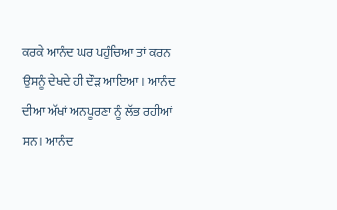ਕਰਕੇ ਆਨੰਦ ਘਰ ਪਹੁੰਚਿਆ ਤਾਂ ਕਰਨ ਉਸਨੂੰ ਦੇਖਦੇ ਹੀ ਦੌੜ ਆਇਆ। ਆਨੰਦ ਦੀਆ ਅੱਖਾਂ ਅਨਪੂਰਣਾ ਨੂੰ ਲੱਭ ਰਹੀਆਂ ਸਨ। ਆਨੰਦ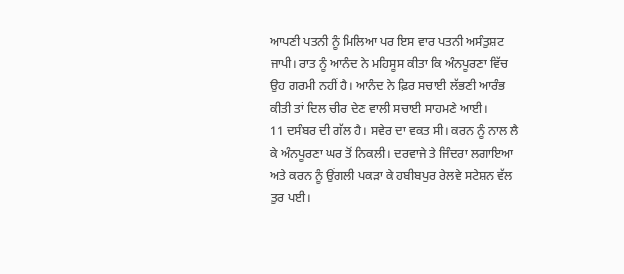ਆਪਣੀ ਪਤਨੀ ਨੂੰ ਮਿਲਿਆ ਪਰ ਇਸ ਵਾਰ ਪਤਨੀ ਅਸੰਤੁਸ਼ਟ ਜਾਪੀ। ਰਾਤ ਨੂੰ ਆਨੰਦ ਨੇ ਮਹਿਸੂਸ ਕੀਤਾ ਕਿ ਅੰਨਪੂਰਣਾ ਵਿੱਚ ਉਹ ਗਰਮੀ ਨਹੀਂ ਹੈ। ਆਨੰਦ ਨੇ ਫ਼ਿਰ ਸਚਾਈ ਲੱਭਣੀ ਆਰੰਭ ਕੀਤੀ ਤਾਂ ਦਿਲ ਚੀਰ ਦੇਣ ਵਾਲੀ ਸਚਾਈ ਸਾਹਮਣੇ ਆਈ।
11 ਦਸੰਬਰ ਦੀ ਗੱਲ ਹੈ। ਸਵੇਰ ਦਾ ਵਕਤ ਸੀ। ਕਰਨ ਨੂੰ ਨਾਲ ਲੈ ਕੇ ਅੰਨਪੂਰਣਾ ਘਰ ਤੋਂ ਨਿਕਲੀ। ਦਰਵਾਜੇ ਤੇ ਜਿੰਦਰਾ ਲਗਾਇਆ ਅਤੇ ਕਰਨ ਨੂੰ ਉਂਗਲੀ ਪਕੜਾ ਕੇ ਹਬੀਬਪੁਰ ਰੇਲਵੇ ਸਟੇਸ਼ਨ ਵੱਲ ਤੁਰ ਪਈ।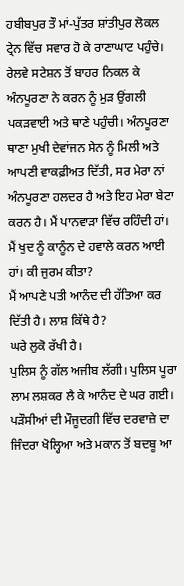ਹਬੀਬਪੁਰ ਤੌ ਮਾਂ-ਪੁੱਤਰ ਸ਼ਾਂਤੀਪੁਰ ਲੋਕਲ ਟ੍ਰੇਨ ਵਿੱਚ ਸਵਾਰ ਹੋ ਕੇ ਰਾਣਾਘਾਟ ਪਹੁੰਚੇ। ਰੇਲਵੇ ਸਟੇਸ਼ਨ ਤੋਂ ਬਾਹਰ ਨਿਕਲ ਕੇ ਅੰਨਪੂਰਣਾ ਨੇ ਕਰਨ ਨੂੰ ਮੁੜ ਉਂਗਲੀ ਪਕੜਵਾਈ ਅਤੇ ਥਾਣੇ ਪਹੁੰਚੀ। ਅੰਨਪੂਰਣਾ ਥਾਣਾ ਮੁਖੀ ਦੇਵਾਂਜਨ ਸੇਨ ਨੂੰ ਮਿਲੀ ਅਤੇ ਆਪਣੀ ਵਾਕਫ਼ੀਅਤ ਦਿੱਤੀ, ਸਰ ਮੇਰਾ ਨਾਂ ਅੰਨਪੂਰਣਾ ਹਲਦਰ ਹੈ ਅਤੇ ਇਹ ਮੇਰਾ ਬੇਟਾ ਕਰਨ ਹੈ। ਮੈਂ ਪਾਨਵਾੜਾ ਵਿੱਚ ਰਹਿੰਦੀ ਹਾਂ।
ਮੈਂ ਖੁਦ ਨੂੰ ਕਾਨੂੰਨ ਦੇ ਹਵਾਲੇ ਕਰਨ ਆਈ ਹਾਂ। ਕੀ ਜੁਰਮ ਕੀਤਾ?
ਮੈਂ ਆਪਣੇ ਪਤੀ ਆਨੰਦ ਦੀ ਹੱਤਿਆ ਕਰ ਦਿੱਤੀ ਹੈ। ਲਾਸ਼ ਕਿੱਥੇ ਹੈ?
ਘਰੇ ਲੁਕੋ ਰੱਖੀ ਹੈ।
ਪੁਲਿਸ ਨੂੰ ਗੱਲ ਅਜੀਬ ਲੱਗੀ। ਪੁਲਿਸ ਪੂਰਾ ਲਾਮ ਲਸ਼ਕਰ ਲੈ ਕੇ ਆਨੰਦ ਦੇ ਘਰ ਗਈ। ਪੜੌਸੀਆਂ ਦੀ ਮੌਜੂਦਗੀ ਵਿੱਚ ਦਰਵਾਜ਼ੇ ਦਾ ਜਿੰਦਰਾ ਖੋਲ੍ਹਿਆ ਅਤੇ ਮਕਾਨ ਤੋਂ ਬਦਬੂ ਆ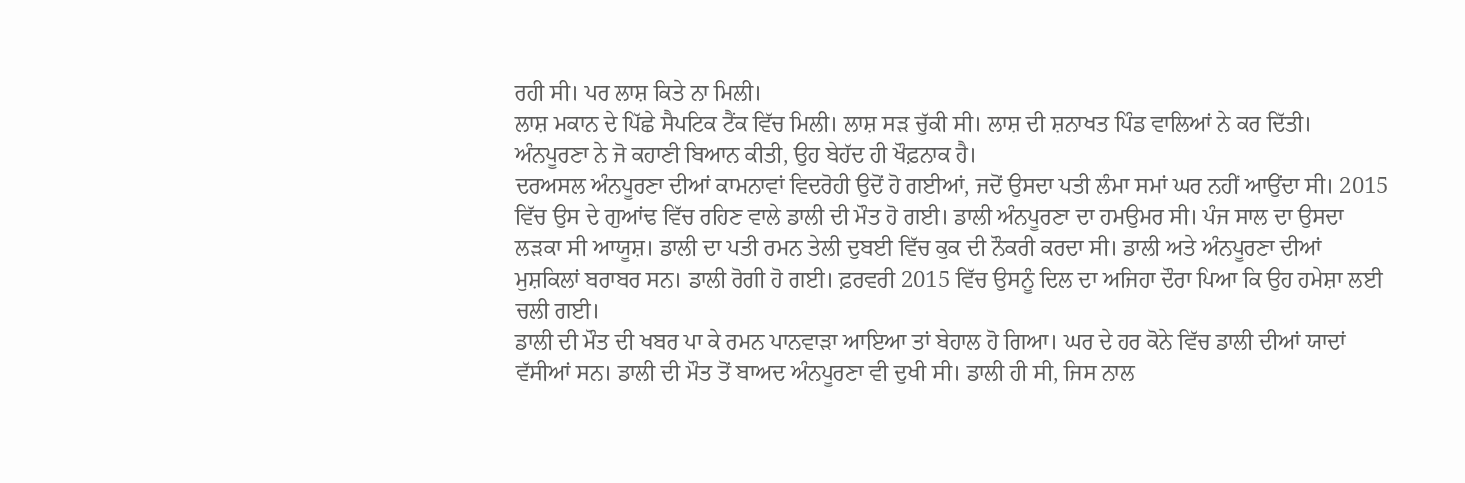ਰਹੀ ਸੀ। ਪਰ ਲਾਸ਼ ਕਿਤੇ ਨਾ ਮਿਲੀ।
ਲਾਸ਼ ਮਕਾਨ ਦੇ ਪਿੱਛੇ ਸੈਪਟਿਕ ਟੈਂਕ ਵਿੱਚ ਮਿਲੀ। ਲਾਸ਼ ਸੜ ਚੁੱਕੀ ਸੀ। ਲਾਸ਼ ਦੀ ਸ਼ਨਾਖਤ ਪਿੰਡ ਵਾਲਿਆਂ ਨੇ ਕਰ ਦਿੱਤੀ। ਅੰਨਪੂਰਣਾ ਨੇ ਜੋ ਕਹਾਣੀ ਬਿਆਨ ਕੀਤੀ, ਉਹ ਬੇਹੱਦ ਹੀ ਖੌਫ਼ਨਾਕ ਹੈ।
ਦਰਅਸਲ ਅੰਨਪੂਰਣਾ ਦੀਆਂ ਕਾਮਨਾਵਾਂ ਵਿਦਰੋਹੀ ਉਦੋਂ ਹੋ ਗਈਆਂ, ਜਦੋਂ ਉਸਦਾ ਪਤੀ ਲੰਮਾ ਸਮਾਂ ਘਰ ਨਹੀਂ ਆਉਂਦਾ ਸੀ। 2015 ਵਿੱਚ ਉਸ ਦੇ ਗੁਆਂਢ ਵਿੱਚ ਰਹਿਣ ਵਾਲੇ ਡਾਲੀ ਦੀ ਮੌਤ ਹੋ ਗਈ। ਡਾਲੀ ਅੰਨਪੂਰਣਾ ਦਾ ਹਮਉਮਰ ਸੀ। ਪੰਜ ਸਾਲ ਦਾ ਉਸਦਾ ਲੜਕਾ ਸੀ ਆਯੂਸ਼। ਡਾਲੀ ਦਾ ਪਤੀ ਰਮਨ ਤੇਲੀ ਦੁਬਈ ਵਿੱਚ ਕੁਕ ਦੀ ਨੌਕਰੀ ਕਰਦਾ ਸੀ। ਡਾਲੀ ਅਤੇ ਅੰਨਪੂਰਣਾ ਦੀਆਂ ਮੁਸ਼ਕਿਲਾਂ ਬਰਾਬਰ ਸਨ। ਡਾਲੀ ਰੋਗੀ ਹੋ ਗਈ। ਫ਼ਰਵਰੀ 2015 ਵਿੱਚ ਉਸਨੂੰ ਦਿਲ ਦਾ ਅਜਿਹਾ ਦੌਰਾ ਪਿਆ ਕਿ ਉਹ ਹਮੇਸ਼ਾ ਲਈ ਚਲੀ ਗਈ।
ਡਾਲੀ ਦੀ ਮੌਤ ਦੀ ਖਬਰ ਪਾ ਕੇ ਰਮਨ ਪਾਨਵਾੜਾ ਆਇਆ ਤਾਂ ਬੇਹਾਲ ਹੋ ਗਿਆ। ਘਰ ਦੇ ਹਰ ਕੋਨੇ ਵਿੱਚ ਡਾਲੀ ਦੀਆਂ ਯਾਦਾਂ ਵੱਸੀਆਂ ਸਨ। ਡਾਲੀ ਦੀ ਮੌਤ ਤੋਂ ਬਾਅਦ ਅੰਨਪੂਰਣਾ ਵੀ ਦੁਖੀ ਸੀ। ਡਾਲੀ ਹੀ ਸੀ, ਜਿਸ ਨਾਲ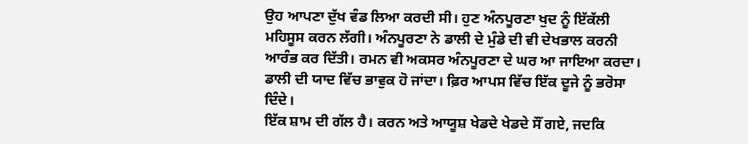ਉਹ ਆਪਣਾ ਦੁੱਖ ਵੰਡ ਲਿਆ ਕਰਦੀ ਸੀ। ਹੁਣ ਅੰਨਪੂਰਣਾ ਖੁਦ ਨੂੰ ਇੱਕੱਲੀ ਮਹਿਸੂਸ ਕਰਨ ਲੱਗੀ। ਅੰਨਪੂਰਣਾ ਨੇ ਡਾਲੀ ਦੇ ਮੁੰਡੇ ਦੀ ਵੀ ਦੇਖਭਾਲ ਕਰਨੀ ਆਰੰਭ ਕਰ ਦਿੱਤੀ। ਰਮਨ ਵੀ ਅਕਸਰ ਅੰਨਪੂਰਣਾ ਦੇ ਘਰ ਆ ਜਾਇਆ ਕਰਦਾ। ਡਾਲੀ ਦੀ ਯਾਦ ਵਿੱਚ ਭਾਵੁਕ ਹੋ ਜਾਂਦਾ। ਫ਼ਿਰ ਆਪਸ ਵਿੱਚ ਇੱਕ ਦੂਜੇ ਨੂੰ ਭਰੋਸਾ ਦਿੰਦੇ।
ਇੱਕ ਸ਼ਾਮ ਦੀ ਗੱਲ ਹੈ। ਕਰਨ ਅਤੇ ਆਯੂਸ਼ ਖੇਡਦੇ ਖੇਡਦੇ ਸੌਂ ਗਏ, ਜਦਕਿ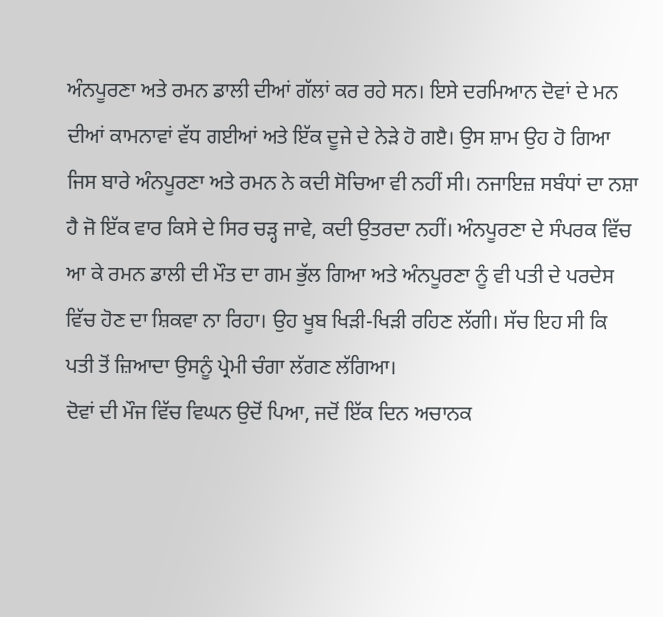ਅੰਨਪੂਰਣਾ ਅਤੇ ਰਮਨ ਡਾਲੀ ਦੀਆਂ ਗੱਲਾਂ ਕਰ ਰਹੇ ਸਨ। ਇਸੇ ਦਰਮਿਆਨ ਦੋਵਾਂ ਦੇ ਮਨ ਦੀਆਂ ਕਾਮਨਾਵਾਂ ਵੱਧ ਗਈਆਂ ਅਤੇ ਇੱਕ ਦੂਜੇ ਦੇ ਨੇੜੇ ਹੋ ਗੲੈ। ਉਸ ਸ਼ਾਮ ਉਹ ਹੋ ਗਿਆ ਜਿਸ ਬਾਰੇ ਅੰਨਪੂਰਣਾ ਅਤੇ ਰਮਨ ਨੇ ਕਦੀ ਸੋਚਿਆ ਵੀ ਨਹੀਂ ਸੀ। ਨਜਾਇਜ਼ ਸਬੰਧਾਂ ਦਾ ਨਸ਼ਾ ਹੈ ਜੋ ਇੱਕ ਵਾਰ ਕਿਸੇ ਦੇ ਸਿਰ ਚੜ੍ਹ ਜਾਵੇ, ਕਦੀ ਉਤਰਦਾ ਨਹੀਂ। ਅੰਨਪੂਰਣਾ ਦੇ ਸੰਪਰਕ ਵਿੱਚ ਆ ਕੇ ਰਮਨ ਡਾਲੀ ਦੀ ਮੌਤ ਦਾ ਗਮ ਭੁੱਲ ਗਿਆ ਅਤੇ ਅੰਨਪੂਰਣਾ ਨੂੰ ਵੀ ਪਤੀ ਦੇ ਪਰਦੇਸ ਵਿੱਚ ਹੋਣ ਦਾ ਸ਼ਿਕਵਾ ਨਾ ਰਿਹਾ। ਉਹ ਖੂਬ ਖਿੜੀ-ਖਿੜੀ ਰਹਿਣ ਲੱਗੀ। ਸੱਚ ਇਹ ਸੀ ਕਿ ਪਤੀ ਤੋਂ ਜ਼ਿਆਦਾ ਉਸਨੂੰ ਪ੍ਰੇਮੀ ਚੰਗਾ ਲੱਗਣ ਲੱਗਿਆ।
ਦੋਵਾਂ ਦੀ ਮੌਜ ਵਿੱਚ ਵਿਘਨ ਉਦੋਂ ਪਿਆ, ਜਦੋਂ ਇੱਕ ਦਿਨ ਅਚਾਨਕ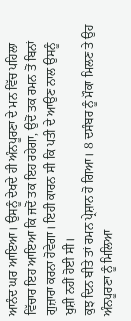ਆਨੰਦ ਘਰ ਆਇਆ। ਉਸਨੂੰ ਦੇਖਦੇ ਹੀ ਅੰਨਪੂਰਣਾ ਦੇ ਮਨ ਵਿੱਚ ਪਹਿਲਾ ਵਿੱਚਾਰ ਇਹ ਆਇਆ ਕਿ ਜਦੋਂ ਤਕ ਇਹ ਰਹੇਗਾ, ਉਦੋਂ ਤਕ ਰਮਨ ਤੋਂ ਬਿਨਾਂ ਗੁਜ਼ਾਰਾ ਕਰਨਾ ਹੋਵੇਗਾ। ਇਹੀ ਕਾਰਨ ਸੀ ਕਿ ਪਤੀ ਦੇ ਆਉਣ ਨਾਲ ਉਸਨੂੰ ਖੁਸ਼ੀ ਨਹੀਂ ਹੋਈ ਸੀ।
ਕੁਝ ਦਿਨ ਬੀਤੇ ਤਾਂ ਰਮਨ ਪ੍ਰੇਸ਼ਾਨ ਹੋ ਗਿਆ। 8 ਦਸੰਬਰ ਨੂੰ ਮੌਕਾ ਮਿਲਣ ਤੇ ਉਹ ਅੰਨਪੂਰਣਾ ਨੂੰ ਮਿਲਿਆ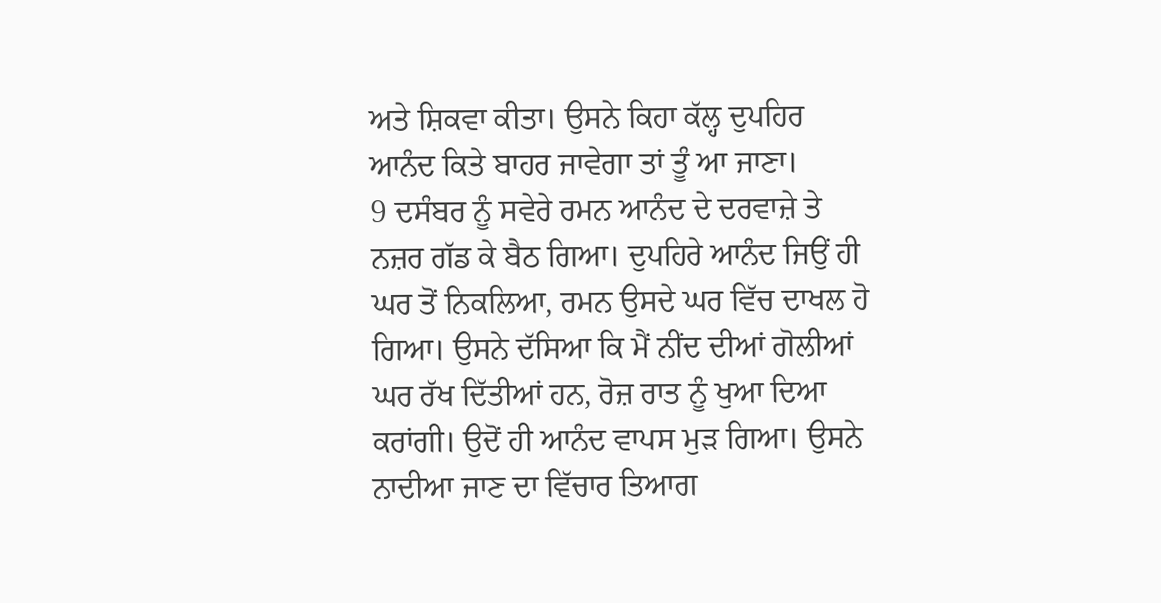ਅਤੇ ਸ਼ਿਕਵਾ ਕੀਤਾ। ਉਸਨੇ ਕਿਹਾ ਕੱਲ੍ਹ ਦੁਪਹਿਰ ਆਨੰਦ ਕਿਤੇ ਬਾਹਰ ਜਾਵੇਗਾ ਤਾਂ ਤੂੰ ਆ ਜਾਣਾ।
9 ਦਸੰਬਰ ਨੂੰ ਸਵੇਰੇ ਰਮਨ ਆਨੰਦ ਦੇ ਦਰਵਾਜ਼ੇ ਤੇ ਨਜ਼ਰ ਗੱਡ ਕੇ ਬੈਠ ਗਿਆ। ਦੁਪਹਿਰੇ ਆਨੰਦ ਜਿਉਂ ਹੀ ਘਰ ਤੋਂ ਨਿਕਲਿਆ, ਰਮਨ ਉਸਦੇ ਘਰ ਵਿੱਚ ਦਾਖਲ ਹੋ ਗਿਆ। ਉਸਨੇ ਦੱਸਿਆ ਕਿ ਮੈਂ ਨੀਂਦ ਦੀਆਂ ਗੋਲੀਆਂ ਘਰ ਰੱਖ ਦਿੱਤੀਆਂ ਹਨ, ਰੋਜ਼ ਰਾਤ ਨੂੰ ਖੁਆ ਦਿਆ ਕਰਾਂਗੀ। ਉਦੋਂ ਹੀ ਆਨੰਦ ਵਾਪਸ ਮੁੜ ਗਿਆ। ਉਸਨੇ ਨਾਦੀਆ ਜਾਣ ਦਾ ਵਿੱਚਾਰ ਤਿਆਗ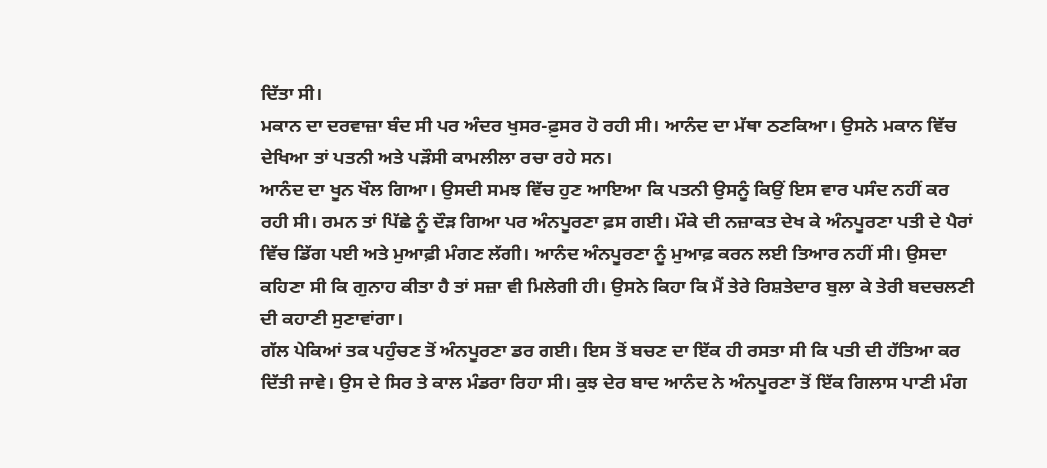ਦਿੱਤਾ ਸੀ।
ਮਕਾਨ ਦਾ ਦਰਵਾਜ਼ਾ ਬੰਦ ਸੀ ਪਰ ਅੰਦਰ ਖੁਸਰ-ਫ਼ੁਸਰ ਹੋ ਰਹੀ ਸੀ। ਆਨੰਦ ਦਾ ਮੱਥਾ ਠਣਕਿਆ। ਉਸਨੇ ਮਕਾਨ ਵਿੱਚ ਦੇਖਿਆ ਤਾਂ ਪਤਨੀ ਅਤੇ ਪੜੌਸੀ ਕਾਮਲੀਲਾ ਰਚਾ ਰਹੇ ਸਨ।
ਆਨੰਦ ਦਾ ਖੂਨ ਖੌਲ ਗਿਆ। ਉਸਦੀ ਸਮਝ ਵਿੱਚ ਹੁਣ ਆਇਆ ਕਿ ਪਤਨੀ ਉਸਨੂੰ ਕਿਉਂ ਇਸ ਵਾਰ ਪਸੰਦ ਨਹੀਂ ਕਰ ਰਹੀ ਸੀ। ਰਮਨ ਤਾਂ ਪਿੱਛੇ ਨੂੰ ਦੌੜ ਗਿਆ ਪਰ ਅੰਨਪੂਰਣਾ ਫ਼ਸ ਗਈ। ਮੌਕੇ ਦੀ ਨਜ਼ਾਕਤ ਦੇਖ ਕੇ ਅੰਨਪੂਰਣਾ ਪਤੀ ਦੇ ਪੈਰਾਂ ਵਿੱਚ ਡਿੱਗ ਪਈ ਅਤੇ ਮੁਆਫ਼ੀ ਮੰਗਣ ਲੱਗੀ। ਆਨੰਦ ਅੰਨਪੂਰਣਾ ਨੂੰ ਮੁਆਫ਼ ਕਰਨ ਲਈ ਤਿਆਰ ਨਹੀਂ ਸੀ। ਉਸਦਾ ਕਹਿਣਾ ਸੀ ਕਿ ਗੁਨਾਹ ਕੀਤਾ ਹੈ ਤਾਂ ਸਜ਼ਾ ਵੀ ਮਿਲੇਗੀ ਹੀ। ਉਸਨੇ ਕਿਹਾ ਕਿ ਮੈਂ ਤੇਰੇ ਰਿਸ਼ਤੇਦਾਰ ਬੁਲਾ ਕੇ ਤੇਰੀ ਬਦਚਲਣੀ ਦੀ ਕਹਾਣੀ ਸੁਣਾਵਾਂਗਾ।
ਗੱਲ ਪੇਕਿਆਂ ਤਕ ਪਹੁੰਚਣ ਤੋਂ ਅੰਨਪੂਰਣਾ ਡਰ ਗਈ। ਇਸ ਤੋਂ ਬਚਣ ਦਾ ਇੱਕ ਹੀ ਰਸਤਾ ਸੀ ਕਿ ਪਤੀ ਦੀ ਹੱਤਿਆ ਕਰ ਦਿੱਤੀ ਜਾਵੇ। ਉਸ ਦੇ ਸਿਰ ਤੇ ਕਾਲ ਮੰਡਰਾ ਰਿਹਾ ਸੀ। ਕੁਝ ਦੇਰ ਬਾਦ ਆਨੰਦ ਨੇ ਅੰਨਪੂਰਣਾ ਤੋਂ ਇੱਕ ਗਿਲਾਸ ਪਾਣੀ ਮੰਗ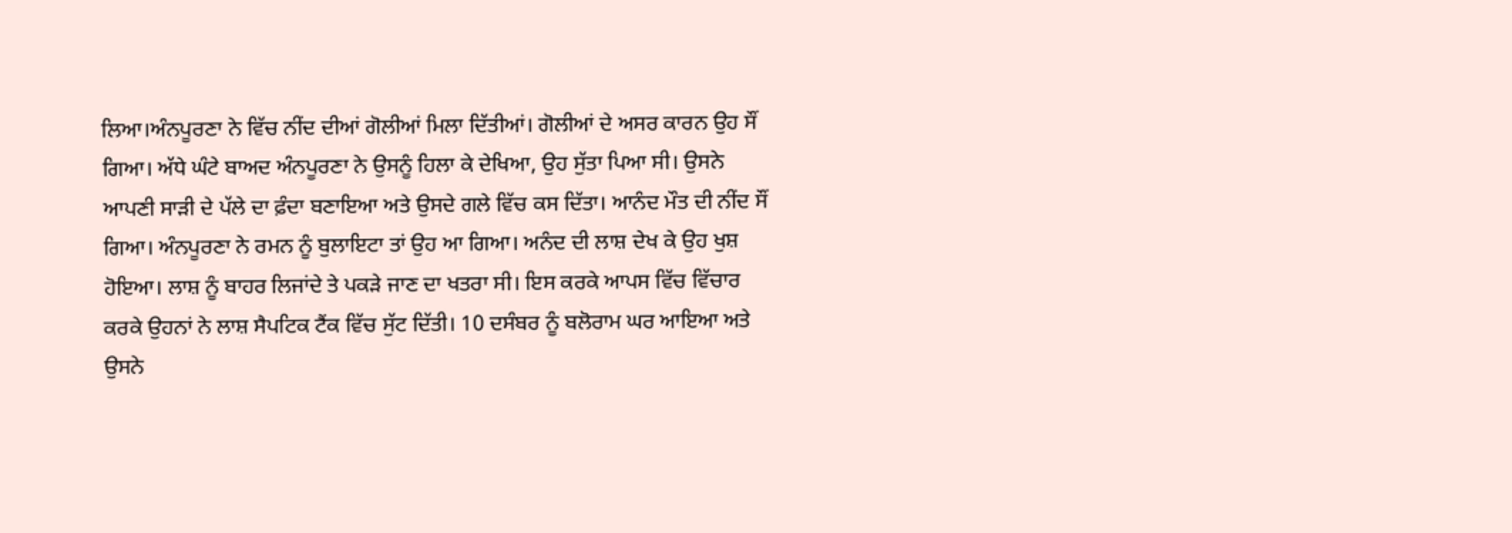ਲਿਆ।ਅੰਨਪੂਰਣਾ ਨੇ ਵਿੱਚ ਨੀਂਦ ਦੀਆਂ ਗੋਲੀਆਂ ਮਿਲਾ ਦਿੱਤੀਆਂ। ਗੋਲੀਆਂ ਦੇ ਅਸਰ ਕਾਰਨ ਉਹ ਸੌਂ ਗਿਆ। ਅੱਧੇ ਘੰਟੇ ਬਾਅਦ ਅੰਨਪੂਰਣਾ ਨੇ ਉਸਨੂੰ ਹਿਲਾ ਕੇ ਦੇਖਿਆ, ਉਹ ਸੁੱਤਾ ਪਿਆ ਸੀ। ਉਸਨੇ ਆਪਣੀ ਸਾੜੀ ਦੇ ਪੱਲੇ ਦਾ ਫ਼ੰਦਾ ਬਣਾਇਆ ਅਤੇ ਉਸਦੇ ਗਲੇ ਵਿੱਚ ਕਸ ਦਿੱਤਾ। ਆਨੰਦ ਮੌਤ ਦੀ ਨੀਂਦ ਸੌਂ ਗਿਆ। ਅੰਨਪੂਰਣਾ ਨੇ ਰਮਨ ਨੂੰ ਬੁਲਾਇਟਾ ਤਾਂ ਉਹ ਆ ਗਿਆ। ਅਨੰਦ ਦੀ ਲਾਸ਼ ਦੇਖ ਕੇ ਉਹ ਖੁਸ਼ ਹੋਇਆ। ਲਾਸ਼ ਨੂੰ ਬਾਹਰ ਲਿਜਾਂਦੇ ਤੇ ਪਕੜੇ ਜਾਣ ਦਾ ਖਤਰਾ ਸੀ। ਇਸ ਕਰਕੇ ਆਪਸ ਵਿੱਚ ਵਿੱਚਾਰ ਕਰਕੇ ਉਹਨਾਂ ਨੇ ਲਾਸ਼ ਸੈਪਟਿਕ ਟੈਂਕ ਵਿੱਚ ਸੁੱਟ ਦਿੱਤੀ। 10 ਦਸੰਬਰ ਨੂੰ ਬਲੋਰਾਮ ਘਰ ਆਇਆ ਅਤੇ ਉਸਨੇ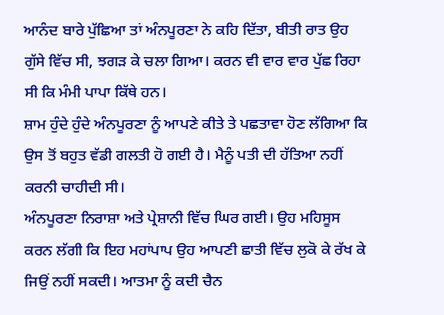ਆਨੰਦ ਬਾਰੇ ਪੁੱਛਿਆ ਤਾਂ ਅੰਨਪੂਰਣਾ ਨੇ ਕਹਿ ਦਿੱਤਾ, ਬੀਤੀ ਰਾਤ ਉਹ ਗੁੱਸੇ ਵਿੱਚ ਸੀ, ਝਗੜ ਕੇ ਚਲਾ ਗਿਆ। ਕਰਨ ਵੀ ਵਾਰ ਵਾਰ ਪੁੱਛ ਰਿਹਾ ਸੀ ਕਿ ਮੰਮੀ ਪਾਪਾ ਕਿੱਥੇ ਹਨ।
ਸ਼ਾਮ ਹੁੰਦੇ ਹੁੰਦੇ ਅੰਨਪੂਰਣਾ ਨੂੰ ਆਪਣੇ ਕੀਤੇ ਤੇ ਪਛਤਾਵਾ ਹੋਣ ਲੱਗਿਆ ਕਿ ਉਸ ਤੋਂ ਬਹੁਤ ਵੱਡੀ ਗਲਤੀ ਹੋ ਗਈ ਹੈ। ਮੈਨੂੰ ਪਤੀ ਦੀ ਹੱਤਿਆ ਨਹੀਂ ਕਰਨੀ ਚਾਹੀਦੀ ਸੀ।
ਅੰਨਪੂਰਣਾ ਨਿਰਾਸ਼ਾ ਅਤੇ ਪ੍ਰੇਸ਼ਾਨੀ ਵਿੱਚ ਘਿਰ ਗਈ। ਉਹ ਮਹਿਸੂਸ ਕਰਨ ਲੱਗੀ ਕਿ ਇਹ ਮਹਾਂਪਾਪ ਉਹ ਆਪਣੀ ਛਾਤੀ ਵਿੱਚ ਲੁਕੋ ਕੇ ਰੱਖ ਕੇ ਜਿਉਂ ਨਹੀਂ ਸਕਦੀ। ਆਤਮਾ ਨੂੰ ਕਦੀ ਚੈਨ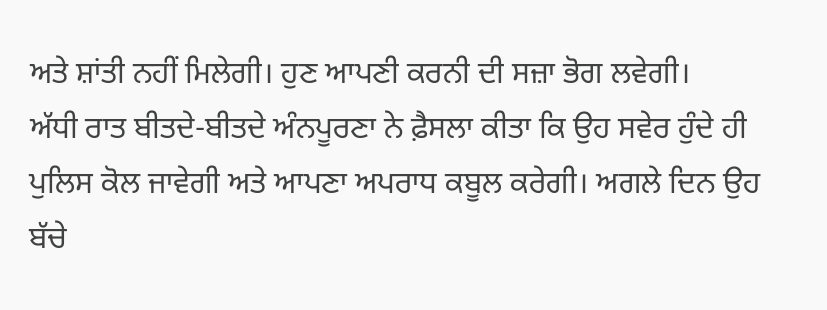ਅਤੇ ਸ਼ਾਂਤੀ ਨਹੀਂ ਮਿਲੇਗੀ। ਹੁਣ ਆਪਣੀ ਕਰਨੀ ਦੀ ਸਜ਼ਾ ਭੋਗ ਲਵੇਗੀ।
ਅੱਧੀ ਰਾਤ ਬੀਤਦੇ-ਬੀਤਦੇ ਅੰਨਪੂਰਣਾ ਨੇ ਫ਼ੈਸਲਾ ਕੀਤਾ ਕਿ ਉਹ ਸਵੇਰ ਹੁੰਦੇ ਹੀ ਪੁਲਿਸ ਕੋਲ ਜਾਵੇਗੀ ਅਤੇ ਆਪਣਾ ਅਪਰਾਧ ਕਬੂਲ ਕਰੇਗੀ। ਅਗਲੇ ਦਿਨ ਉਹ ਬੱਚੇ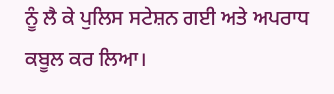ਨੂੰ ਲੈ ਕੇ ਪੁਲਿਸ ਸਟੇਸ਼ਨ ਗਈ ਅਤੇ ਅਪਰਾਧ ਕਬੂਲ ਕਰ ਲਿਆ।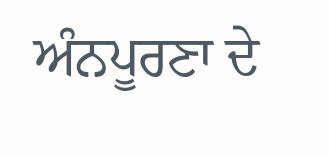ਅੰਨਪੂਰਣਾ ਦੇ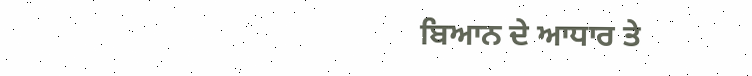ਬਿਆਨ ਦੇ ਆਧਾਰ ਤੇ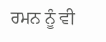ਰਮਨ ਨੂੰ ਵੀ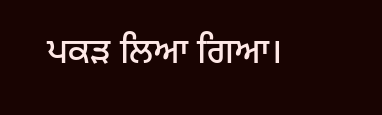ਪਕੜ ਲਿਆ ਗਿਆ।